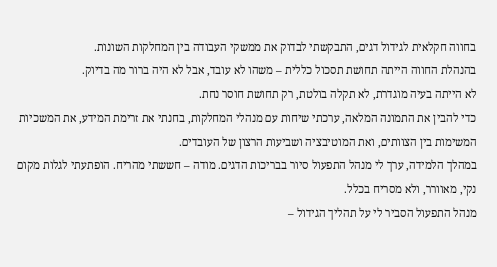בחווה חקלאית לגידול דגים, התבקשתי לבדוק את ממשקי העבודה בין המחלקות השונות.
בהנהלת החווה הייתה תחושת תסכול כללית – משהו לא עובד, אבל לא היה ברור מה בדיוק.
לא הייתה בעיה מוגדרת, לא תקלה בולטת, רק תחושת חוסר נחת.
כדי להבין את התמונה המלאה, ערכתי שיחות עם מנהלי המחלקות, בחנתי את זרימת המידע, את המשכיות המשימות בין הצוותים, ואת המוטיבציה ושביעות הרצון של העובדים.
במהלך הלמידה, ערך לי מנהל התפעול סיור בבריכות הדגים. מודה – חששתי מהריח. הופתעתי לגלות מקום נקי, מאוורר, ולא מסריח בכלל.
מנהל התפעול הסביר לי על תהליך הגידול –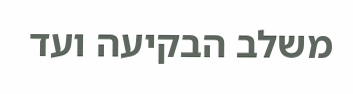משלב הבקיעה ועד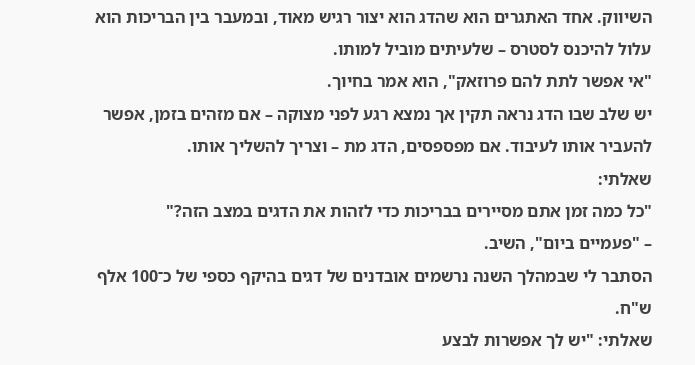השיווק. אחד האתגרים הוא שהדג הוא יצור רגיש מאוד, ובמעבר בין הבריכות הוא עלול להיכנס לסטרס – שלעיתים מוביל למותו.
"אי אפשר לתת להם פרוזאק", הוא אמר בחיוך.
יש שלב שבו הדג נראה תקין אך נמצא רגע לפני מצוקה – אם מזהים בזמן, אפשר להעביר אותו לעיבוד. אם מפספסים, הדג מת – וצריך להשליך אותו.
שאלתי:
"כל כמה זמן אתם מסיירים בבריכות כדי לזהות את הדגים במצב הזה?"
– "פעמיים ביום", השיב.
הסתבר לי שבמהלך השנה נרשמים אובדנים של דגים בהיקף כספי של כ־100 אלף ש"ח.
שאלתי: "יש לך אפשרות לבצע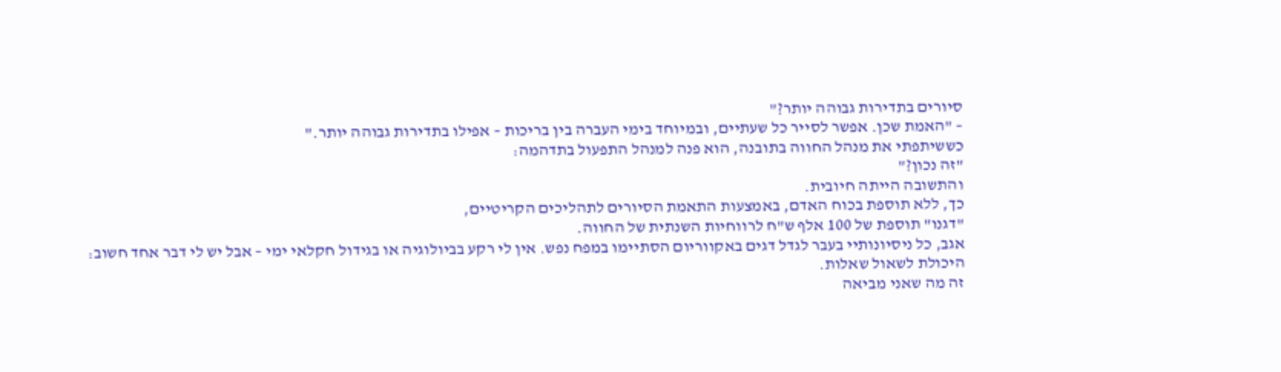סיורים בתדירות גבוהה יותר?"
– "האמת שכן. אפשר לסייר כל שעתיים, ובמיוחד בימי העברה בין בריכות – אפילו בתדירות גבוהה יותר."
כששיתפתי את מנהל החווה בתובנה, הוא פנה למנהל התפעול בתדהמה:
"זה נכון?"
והתשובה הייתה חיובית.
כך, ללא תוספת בכוח האדם, באמצעות התאמת הסיורים לתהליכים הקריטיים,
"דגנו" תוספת של 100 אלף ש"ח לרווחיות השנתית של החווה.
אגב, כל ניסיונותיי בעבר לגדל דגים באקווריום הסתיימו במפח נפש. אין לי רקע בביולוגיה או בגידול חקלאי ימי – אבל יש לי דבר אחד חשוב:
היכולת לשאול שאלות.
זה מה שאני מביאה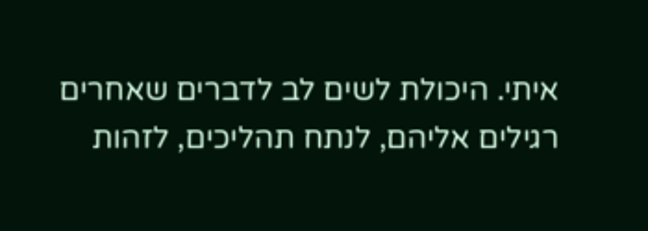איתי. היכולת לשים לב לדברים שאחרים רגילים אליהם, לנתח תהליכים, לזהות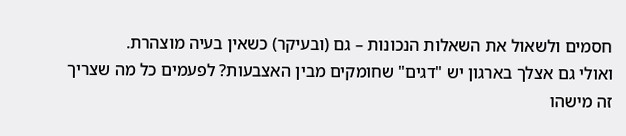חסמים ולשאול את השאלות הנכונות – גם (ובעיקר) כשאין בעיה מוצהרת.
ואולי גם אצלך בארגון יש "דגים" שחומקים מבין האצבעות? לפעמים כל מה שצריך זה מישהו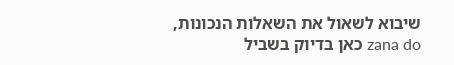שיבוא לשאול את השאלות הנכונות, zana do כאן בדיוק בשביל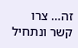זה… צרו קשר ונתחיל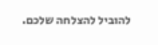להוביל להצלחה שלכם.